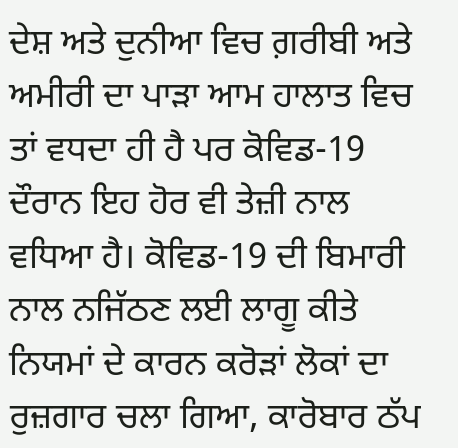ਦੇਸ਼ ਅਤੇ ਦੁਨੀਆ ਵਿਚ ਗ਼ਰੀਬੀ ਅਤੇ ਅਮੀਰੀ ਦਾ ਪਾੜਾ ਆਮ ਹਾਲਾਤ ਵਿਚ ਤਾਂ ਵਧਦਾ ਹੀ ਹੈ ਪਰ ਕੋਵਿਡ-19 ਦੌਰਾਨ ਇਹ ਹੋਰ ਵੀ ਤੇਜ਼ੀ ਨਾਲ ਵਧਿਆ ਹੈ। ਕੋਵਿਡ-19 ਦੀ ਬਿਮਾਰੀ ਨਾਲ ਨਜਿੱਠਣ ਲਈ ਲਾਗੂ ਕੀਤੇ ਨਿਯਮਾਂ ਦੇ ਕਾਰਨ ਕਰੋੜਾਂ ਲੋਕਾਂ ਦਾ ਰੁਜ਼ਗਾਰ ਚਲਾ ਗਿਆ, ਕਾਰੋਬਾਰ ਠੱਪ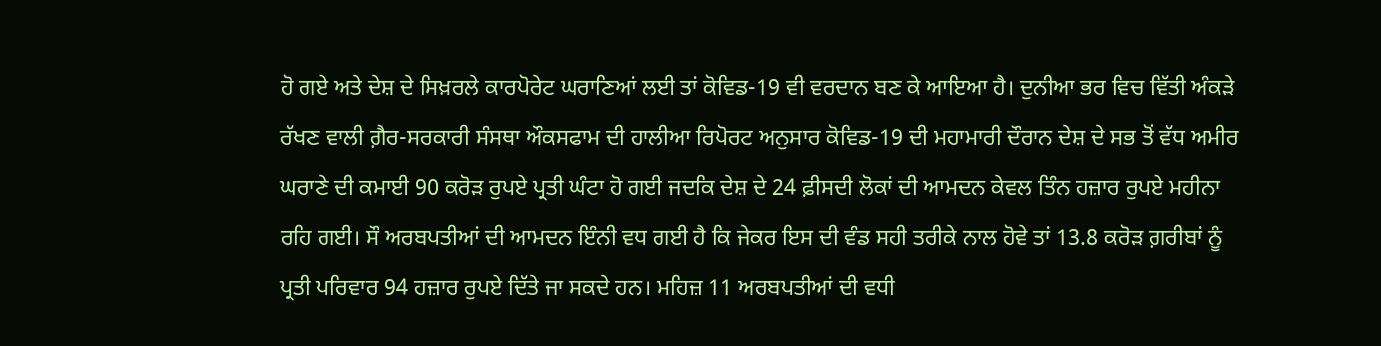ਹੋ ਗਏ ਅਤੇ ਦੇਸ਼ ਦੇ ਸਿਖ਼ਰਲੇ ਕਾਰਪੋਰੇਟ ਘਰਾਣਿਆਂ ਲਈ ਤਾਂ ਕੋਵਿਡ-19 ਵੀ ਵਰਦਾਨ ਬਣ ਕੇ ਆਇਆ ਹੈ। ਦੁਨੀਆ ਭਰ ਵਿਚ ਵਿੱਤੀ ਅੰਕੜੇ ਰੱਖਣ ਵਾਲੀ ਗ਼ੈਰ-ਸਰਕਾਰੀ ਸੰਸਥਾ ਔਕਸਫਾਮ ਦੀ ਹਾਲੀਆ ਰਿਪੋਰਟ ਅਨੁਸਾਰ ਕੋਵਿਡ-19 ਦੀ ਮਹਾਮਾਰੀ ਦੌਰਾਨ ਦੇਸ਼ ਦੇ ਸਭ ਤੋਂ ਵੱਧ ਅਮੀਰ ਘਰਾਣੇ ਦੀ ਕਮਾਈ 90 ਕਰੋੜ ਰੁਪਏ ਪ੍ਰਤੀ ਘੰਟਾ ਹੋ ਗਈ ਜਦਕਿ ਦੇਸ਼ ਦੇ 24 ਫ਼ੀਸਦੀ ਲੋਕਾਂ ਦੀ ਆਮਦਨ ਕੇਵਲ ਤਿੰਨ ਹਜ਼ਾਰ ਰੁਪਏ ਮਹੀਨਾ ਰਹਿ ਗਈ। ਸੌ ਅਰਬਪਤੀਆਂ ਦੀ ਆਮਦਨ ਇੰਨੀ ਵਧ ਗਈ ਹੈ ਕਿ ਜੇਕਰ ਇਸ ਦੀ ਵੰਡ ਸਹੀ ਤਰੀਕੇ ਨਾਲ ਹੋਵੇ ਤਾਂ 13.8 ਕਰੋੜ ਗ਼ਰੀਬਾਂ ਨੂੰ ਪ੍ਰਤੀ ਪਰਿਵਾਰ 94 ਹਜ਼ਾਰ ਰੁਪਏ ਦਿੱਤੇ ਜਾ ਸਕਦੇ ਹਨ। ਮਹਿਜ਼ 11 ਅਰਬਪਤੀਆਂ ਦੀ ਵਧੀ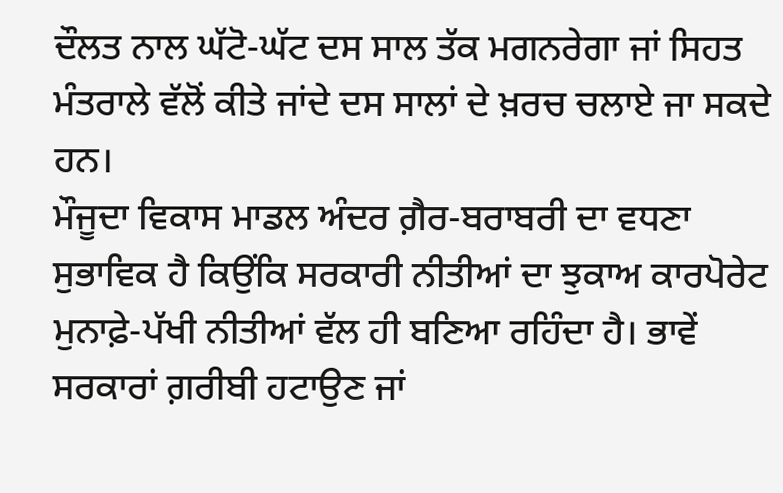ਦੌਲਤ ਨਾਲ ਘੱਟੋ-ਘੱਟ ਦਸ ਸਾਲ ਤੱਕ ਮਗਨਰੇਗਾ ਜਾਂ ਸਿਹਤ ਮੰਤਰਾਲੇ ਵੱਲੋਂ ਕੀਤੇ ਜਾਂਦੇ ਦਸ ਸਾਲਾਂ ਦੇ ਖ਼ਰਚ ਚਲਾਏ ਜਾ ਸਕਦੇ ਹਨ।
ਮੌਜੂਦਾ ਵਿਕਾਸ ਮਾਡਲ ਅੰਦਰ ਗ਼ੈਰ-ਬਰਾਬਰੀ ਦਾ ਵਧਣਾ ਸੁਭਾਵਿਕ ਹੈ ਕਿਉਂਕਿ ਸਰਕਾਰੀ ਨੀਤੀਆਂ ਦਾ ਝੁਕਾਅ ਕਾਰਪੋਰੇਟ ਮੁਨਾਫ਼ੇ-ਪੱਖੀ ਨੀਤੀਆਂ ਵੱਲ ਹੀ ਬਣਿਆ ਰਹਿੰਦਾ ਹੈ। ਭਾਵੇਂ ਸਰਕਾਰਾਂ ਗ਼ਰੀਬੀ ਹਟਾਉਣ ਜਾਂ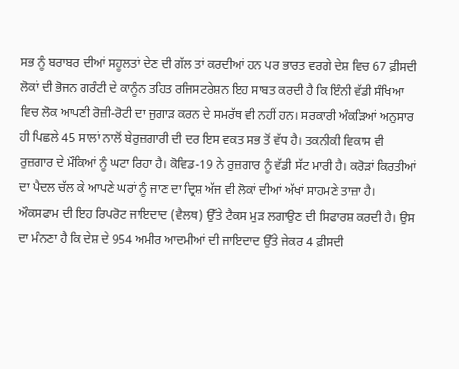ਸਭ ਨੂੰ ਬਰਾਬਰ ਦੀਆਂ ਸਹੂਲਤਾਂ ਦੇਣ ਦੀ ਗੱਲ ਤਾਂ ਕਰਦੀਆਂ ਹਨ ਪਰ ਭਾਰਤ ਵਰਗੇ ਦੇਸ਼ ਵਿਚ 67 ਫ਼ੀਸਦੀ ਲੋਕਾਂ ਦੀ ਭੋਜਨ ਗਰੰਟੀ ਦੇ ਕਾਨੂੰਨ ਤਹਿਤ ਰਜਿਸਟਰੇਸ਼ਨ ਇਹ ਸਾਬਤ ਕਰਦੀ ਹੈ ਕਿ ਇੰਨੀ ਵੱਡੀ ਸੰਖਿਆ ਵਿਚ ਲੋਕ ਆਪਣੀ ਰੋਜ਼ੀ-ਰੋਟੀ ਦਾ ਜੁਗਾੜ ਕਰਨ ਦੇ ਸਮਰੱਥ ਵੀ ਨਹੀਂ ਹਨ। ਸਰਕਾਰੀ ਅੰਕੜਿਆਂ ਅਨੁਸਾਰ ਹੀ ਪਿਛਲੇ 45 ਸਾਲਾਂ ਨਾਲੋਂ ਬੇਰੁਜ਼ਗਾਰੀ ਦੀ ਦਰ ਇਸ ਵਕਤ ਸਭ ਤੋਂ ਵੱਧ ਹੈ। ਤਕਨੀਕੀ ਵਿਕਾਸ ਵੀ ਰੁਜ਼ਗਾਰ ਦੇ ਮੌਕਿਆਂ ਨੂੰ ਘਟਾ ਰਿਹਾ ਹੈ। ਕੋਵਿਡ-19 ਨੇ ਰੁਜ਼ਗਾਰ ਨੂੰ ਵੱਡੀ ਸੱਟ ਮਾਰੀ ਹੈ। ਕਰੋੜਾਂ ਕਿਰਤੀਆਂ ਦਾ ਪੈਦਲ ਚੱਲ ਕੇ ਆਪਣੇ ਘਰਾਂ ਨੂੰ ਜਾਣ ਦਾ ਦ੍ਰਿਸ਼ ਅੱਜ ਵੀ ਲੋਕਾਂ ਦੀਆਂ ਅੱਖਾਂ ਸਾਹਮਣੇ ਤਾਜ਼ਾ ਹੈ।
ਔਕਸਫਾਮ ਦੀ ਇਹ ਰਿਪਰੋਟ ਜਾਇਦਾਦ (ਵੈਲਥ) ਉੱਤੇ ਟੈਕਸ ਮੁੜ ਲਗਾਉਣ ਦੀ ਸਿਫਾਰਸ਼ ਕਰਦੀ ਹੈ। ਉਸ ਦਾ ਮੰਨਣਾ ਹੈ ਕਿ ਦੇਸ਼ ਦੇ 954 ਅਮੀਰ ਆਦਮੀਆਂ ਦੀ ਜਾਇਦਾਦ ਉੱਤੇ ਜੇਕਰ 4 ਫ਼ੀਸਦੀ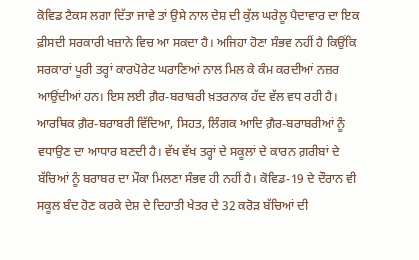ਕੋਵਿਡ ਟੈਕਸ ਲਗਾ ਦਿੱਤਾ ਜਾਵੇ ਤਾਂ ਉਸੇ ਨਾਲ ਦੇਸ਼ ਦੀ ਕੁੱਲ ਘਰੇਲੂ ਪੈਦਾਵਾਰ ਦਾ ਇਕ ਫ਼ੀਸਦੀ ਸਰਕਾਰੀ ਖਜ਼ਾਨੇ ਵਿਚ ਆ ਸਕਦਾ ਹੈ। ਅਜਿਹਾ ਹੋਣਾ ਸੰਭਵ ਨਹੀਂ ਹੈ ਕਿਉਂਕਿ ਸਰਕਾਰਾਂ ਪੂਰੀ ਤਰ੍ਹਾਂ ਕਾਰਪੋਰੇਟ ਘਰਾਣਿਆਂ ਨਾਲ ਮਿਲ ਕੇ ਕੰਮ ਕਰਦੀਆਂ ਨਜ਼ਰ ਆਉਂਦੀਆਂ ਹਨ। ਇਸ ਲਈ ਗ਼ੈਰ-ਬਰਾਬਰੀ ਖ਼ਤਰਨਾਕ ਹੱਦ ਵੱਲ ਵਧ ਰਹੀ ਹੈ। ਆਰਥਿਕ ਗ਼ੈਰ-ਬਰਾਬਰੀ ਵਿੱਦਿਆ, ਸਿਹਤ, ਲਿੰਗਕ ਆਦਿ ਗ਼ੈਰ-ਬਰਾਬਰੀਆਂ ਨੂੰ ਵਧਾਉਣ ਦਾ ਆਧਾਰ ਬਣਦੀ ਹੈ। ਵੱਖ ਵੱਖ ਤਰ੍ਹਾਂ ਦੇ ਸਕੂਲਾਂ ਦੇ ਕਾਰਨ ਗ਼ਰੀਬਾਂ ਦੇ ਬੱਚਿਆਂ ਨੂੰ ਬਰਾਬਰ ਦਾ ਮੌਕਾ ਮਿਲਣਾ ਸੰਭਵ ਹੀ ਨਹੀਂ ਹੈ। ਕੋਵਿਡ-19 ਦੇ ਦੌਰਾਨ ਵੀ ਸਕੂਲ ਬੰਦ ਹੋਣ ਕਰਕੇ ਦੇਸ਼ ਦੇ ਦਿਹਾਤੀ ਖੇਤਰ ਦੇ 32 ਕਰੋੜ ਬੱਚਿਆਂ ਦੀ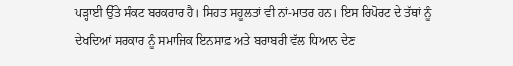ਪੜ੍ਹਾਈ ਉੱਤੇ ਸੰਕਟ ਬਰਕਰਾਰ ਹੈ। ਸਿਹਤ ਸਹੂਲਤਾਂ ਵੀ ਨਾਂ-ਮਾਤਰ ਹਨ। ਇਸ ਰਿਪੋਰਟ ਦੇ ਤੱਥਾਂ ਨੂੰ ਦੇਖਦਿਆਂ ਸਰਕਾਰ ਨੂੰ ਸਮਾਜਿਕ ਇਨਸਾਫ਼ ਅਤੇ ਬਰਾਬਰੀ ਵੱਲ ਧਿਆਨ ਦੇਣ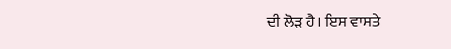ਦੀ ਲੋੜ ਹੈ। ਇਸ ਵਾਸਤੇ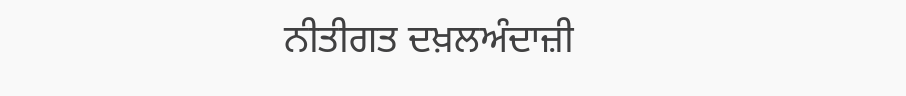ਨੀਤੀਗਤ ਦਖ਼ਲਅੰਦਾਜ਼ੀ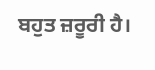ਬਹੁਤ ਜ਼ਰੂਰੀ ਹੈ।